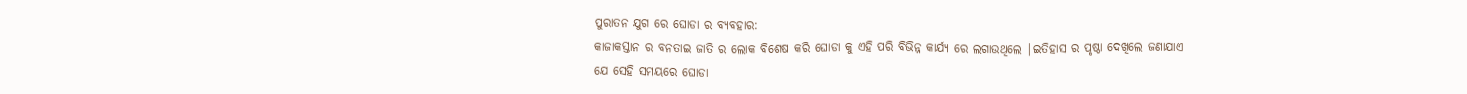ପୁରାତନ ଯୁଗ ରେ ଘୋଡା ର ବ୍ୟବହାର:
କାଜାକସ୍ତାନ ର ବନତାଇ ଜାତି ର ଲୋକ ବିଶେଷ କରି ଘୋଡା କୁ ଏହି ପରି ବିଭିନ୍ନ କାର୍ଯ୍ୟ ରେ ଲଗାଉଥିଲେ |ଇତିହାସ ର ପୃଷ୍ଠା ଦେଖିଲେ ଜଣାଯାଏ ଯେ ସେହି ସମୟରେ ଘୋଡା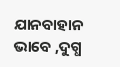ଯାନବାହାନ ଭାବେ ,ଦୁଗ୍ଧ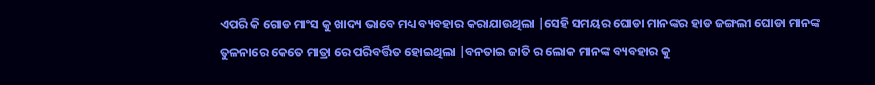ଏପରି କି ଗୋଡ ମାଂସ କୁ ଖାଦ୍ୟ ଭାବେ ମଧ୍ୟ ବ୍ୟବହାର କରାଯାଉଥିଲା |ସେହି ସମୟର ଘୋଡା ମାନଙ୍କର ହାଡ ଜଙ୍ଗଲୀ ଘୋଡା ମାନଙ୍କ ତୁଳନାରେ କେତେ ମାତ୍ରା ରେ ପରିବର୍ତ୍ତିତ ହୋଇଥିଲା |ବନତାଇ ଜାତି ର ଲୋକ ମାନଙ୍କ ବ୍ୟବହାର କୁ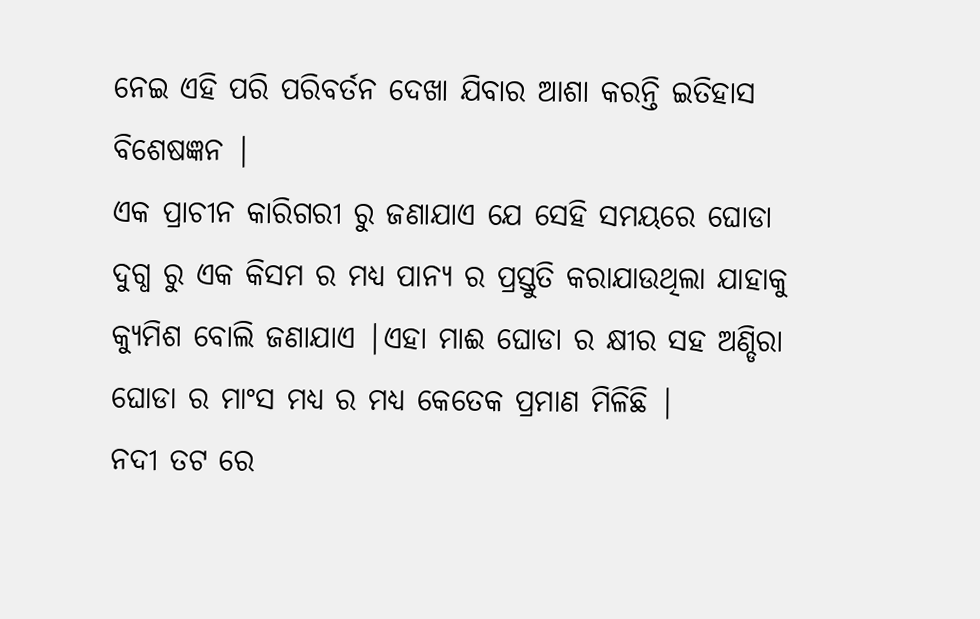ନେଇ ଏହି ପରି ପରିବର୍ତନ ଦେଖା ଯିବାର ଆଶା କରନ୍ତି ଇତିହାସ ବିଶେଷଜ୍ଞନ |
ଏକ ପ୍ରାଚୀନ କାରିଗରୀ ରୁ ଜଣାଯାଏ ଯେ ସେହି ସମୟରେ ଘୋଡା ଦୁଗ୍ଧ ରୁ ଏକ କିସମ ର ମଧ୍ୟ ପାନ୍ୟ ର ପ୍ରସ୍ତୁତି କରାଯାଉଥିଲା ଯାହାକୁ କ୍ୟୁମିଶ ବୋଲି ଜଣାଯାଏ |ଏହା ମାଈ ଘୋଡା ର କ୍ଷୀର ସହ ଅଣ୍ଡିରା ଘୋଡା ର ମାଂସ ମଧ୍ୟ ର ମଧ୍ୟ କେତେକ ପ୍ରମାଣ ମିଳିଛି |
ନଦୀ ତଟ ରେ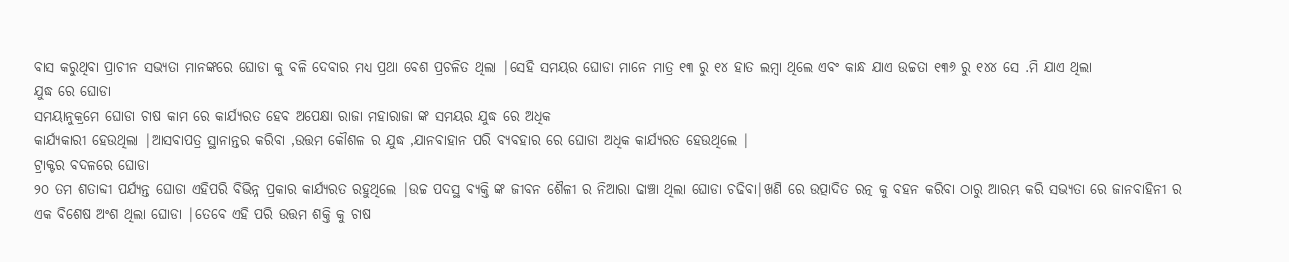ବାସ କରୁଥିବା ପ୍ରାଚୀନ ସଭ୍ୟତା ମାନଙ୍କରେ ଘୋଡା କୁ ବଳି ଦେବାର ମଧ୍ୟ ପ୍ରଥା ବେଶ ପ୍ରଚଳିତ ଥିଲା |ସେହି ସମୟର ଘୋଡା ମାନେ ମାତ୍ର ୧୩ ରୁ ୧୪ ହାତ ଲମ୍ବା ଥିଲେ ଏବଂ କାନ୍ଧ ଯାଏ ଉଚ୍ଚତା ୧୩୬ ରୁ ୧୪୪ ସେ .ମି ଯାଏ ଥିଲା
ଯୁଦ୍ଧ ରେ ଘୋଡା
ସମୟାନୁକ୍ରମେ ଘୋଡା ଚାଷ କାମ ରେ କାର୍ଯ୍ୟରତ ହେବ ଅପେକ୍ଷା ରାଜା ମହାରାଜା ଙ୍କ ସମୟର ଯୁଦ୍ଧ ରେ ଅଧିକ
କାର୍ଯ୍ୟକାରୀ ହେଉଥିଲା |ଆସବାପତ୍ର ସ୍ଥାନାନ୍ତର କରିବା ,ଉତ୍ତମ କୌଶଳ ର ଯୁଦ୍ଧ ,ଯାନବାହାନ ପରି ବ୍ୟବହାର ରେ ଘୋଡା ଅଧିକ କାର୍ଯ୍ୟରତ ହେଉଥିଲେ |
ଟ୍ରାକ୍ଟର ବଦଳରେ ଘୋଡା
୨୦ ତମ ଶତାବ୍ଦୀ ପର୍ଯ୍ୟନ୍ତ ଘୋଡା ଏହିପରି ବିଭିନ୍ନ ପ୍ରକାର କାର୍ଯ୍ୟରତ ରହୁଥିଲେ |ଉଚ୍ଚ ପଦସ୍ଥ ବ୍ୟକ୍ତି ଙ୍କ ଜୀବନ ଶୈଳୀ ର ନିଆରା ଢାଞ୍ଚା ଥିଲା ଘୋଡା ଚଢିବା|ଖଣି ରେ ଉତ୍ପାଦିତ ରତ୍ନ କୁ ବହନ କରିବା ଠାରୁ ଆରମ୍ଭ କରି ସଭ୍ୟତା ରେ ଜାନବାହିନୀ ର ଏକ ବିଶେଷ ଅଂଶ ଥିଲା ଘୋଡା |ତେବେ ଏହି ପରି ଉତ୍ତମ ଶକ୍ତି କୁ ଚାଷ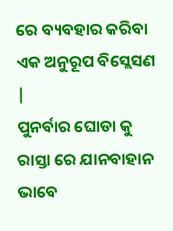ରେ ବ୍ୟବହାର କରିବା ଏକ ଅନୁରୂପ ବିସ୍ଲେସଣ |
ପୁନର୍ବାର ଘୋଡା କୁ ରାସ୍ତା ରେ ଯାନବାହାନ ଭାବେ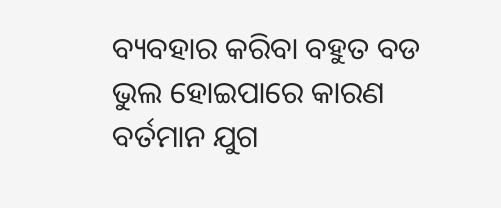ବ୍ୟବହାର କରିବା ବହୁତ ବଡ ଭୁଲ ହୋଇପାରେ କାରଣ ବର୍ତମାନ ଯୁଗ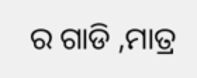ର ଗାଡି ,ମାତ୍ର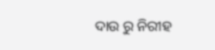ଦାଉ ରୁ ନିରୀହ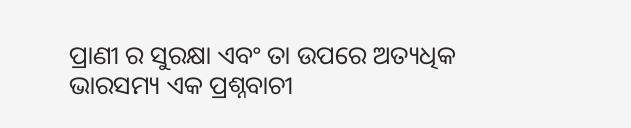ପ୍ରାଣୀ ର ସୁରକ୍ଷା ଏବଂ ତା ଉପରେ ଅତ୍ୟଧିକ ଭାରସମ୍ୟ ଏକ ପ୍ରଶ୍ନବାଚୀ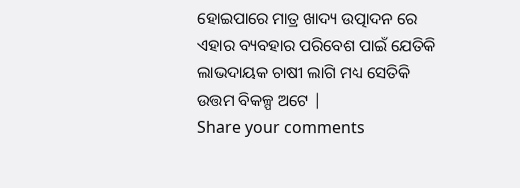ହୋଇପାରେ ମାତ୍ର ଖାଦ୍ୟ ଉତ୍ପାଦନ ରେ ଏହାର ବ୍ୟବହାର ପରିବେଶ ପାଇଁ ଯେତିକି ଲାଭଦାୟକ ଚାଷୀ ଲାଗି ମଧ୍ୟ ସେତିକି ଉତ୍ତମ ବିକଳ୍ପ ଅଟେ |
Share your comments